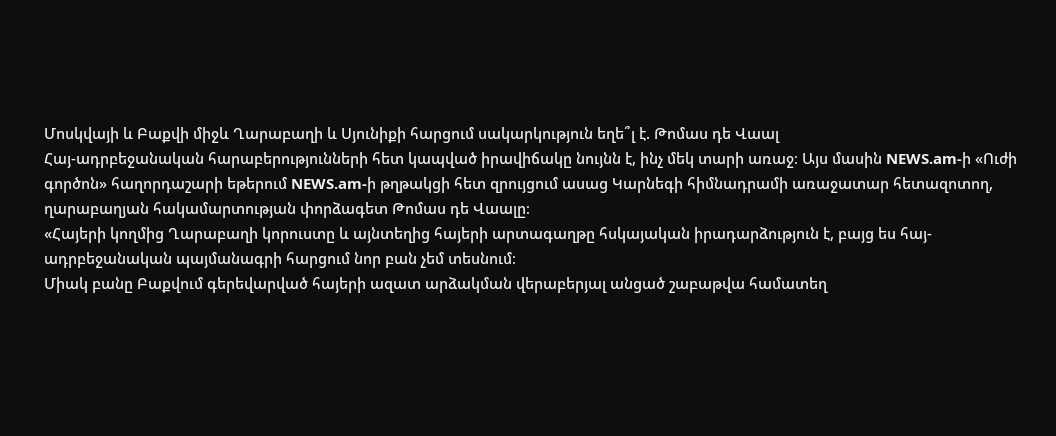Մոսկվայի և Բաքվի միջև Ղարաբաղի և Սյունիքի հարցում սակարկություն եղե՞լ է. Թոմաս դե Վաալ
Հայ-ադրբեջանական հարաբերությունների հետ կապված իրավիճակը նույնն է, ինչ մեկ տարի առաջ։ Այս մասին NEWS.am-ի «Ուժի գործոն» հաղորդաշարի եթերում NEWS.am-ի թղթակցի հետ զրույցում ասաց Կարնեգի հիմնադրամի առաջատար հետազոտող, ղարաբաղյան հակամարտության փորձագետ Թոմաս դե Վաալը։
«Հայերի կողմից Ղարաբաղի կորուստը և այնտեղից հայերի արտագաղթը հսկայական իրադարձություն է, բայց ես հայ-ադրբեջանական պայմանագրի հարցում նոր բան չեմ տեսնում։
Միակ բանը Բաքվում գերեվարված հայերի ազատ արձակման վերաբերյալ անցած շաբաթվա համատեղ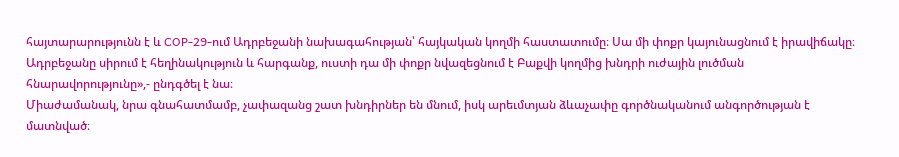հայտարարությունն է և COP-29-ում Ադրբեջանի նախագահության՝ հայկական կողմի հաստատումը։ Սա մի փոքր կայունացնում է իրավիճակը։ Ադրբեջանը սիրում է հեղինակություն և հարգանք, ուստի դա մի փոքր նվազեցնում է Բաքվի կողմից խնդրի ուժային լուծման հնարավորությունը»,- ընդգծել է նա։
Միաժամանակ, նրա գնահատմամբ, չափազանց շատ խնդիրներ են մնում, իսկ արեւմտյան ձևաչափը գործնականում անգործության է մատնված։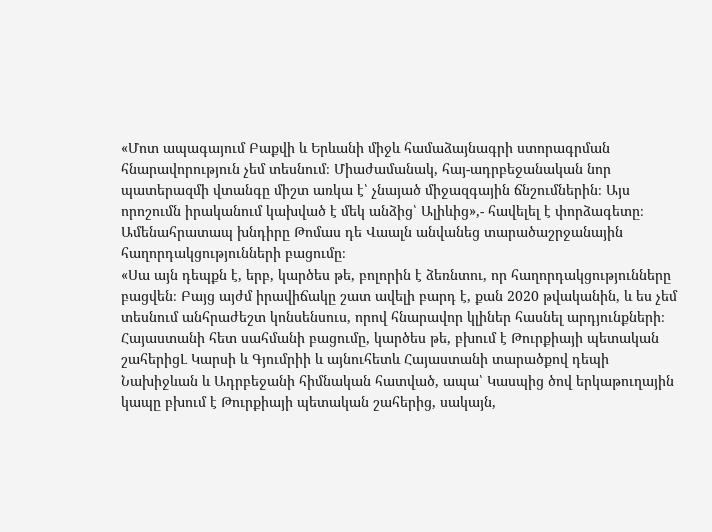«Մոտ ապագայում Բաքվի և Երևանի միջև համաձայնագրի ստորագրման հնարավորություն չեմ տեսնում։ Միաժամանակ, հայ-ադրբեջանական նոր պատերազմի վտանգը միշտ առկա է՝ չնայած միջազգային ճնշումներին։ Այս որոշումն իրականում կախված է մեկ անձից՝ Ալիևից»,- հավելել է փորձագետը։
Ամենահրատապ խնդիրը Թոմաս դե Վաալն անվանեց տարածաշրջանային հաղորդակցությունների բացումը։
«Սա այն դեպքն է, երբ, կարծես թե, բոլորին է ձեռնտու, որ հաղորդակցությունները բացվեն։ Բայց այժմ իրավիճակը շատ ավելի բարդ է, քան 2020 թվականին, և ես չեմ տեսնում անհրաժեշտ կոնսենսուս, որով հնարավոր կլիներ հասնել արդյունքների։
Հայաստանի հետ սահմանի բացումը, կարծես թե, բխում է Թուրքիայի պետական շահերիցԼ Կարսի և Գյումրիի և այնուհետև Հայաստանի տարածքով դեպի Նախիջևան և Ադրբեջանի հիմնական հատված, ապա՝ Կասպից ծով երկաթուղային կապը բխում է Թուրքիայի պետական շահերից, սակայն,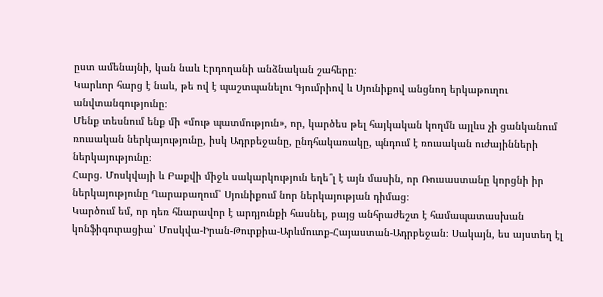ըստ ամենայնի, կան նաև Էրդողանի անձնական շահերը։
Կարևոր հարց է նաև, թե ով է պաշտպանելու Գյումրիով և Սյունիքով անցնող երկաթուղու անվտանգությունը։
Մենք տեսնում ենք մի «մութ պատմություն», որ, կարծես թել հայկական կողմն այլևս չի ցանկանում ռուսական ներկայությունը, իսկ Ադրբեջանը, ընդհակառակը, պնդում է ռուսական ուժայինների ներկայությունը։
Հարց. Մոսկվայի և Բաքվի միջև սակարկություն եղե՞լ է այն մասին, որ Ռուսաստանը կորցնի իր ներկայությունը Ղարաբաղում՝ Սյունիքում նոր ներկայության դիմաց։
Կարծում եմ, որ դեռ հնարավոր է արդյունքի հասնել, բայց անհրաժեշտ է համապատասխան կոնֆիգուրացիա՝ Մոսկվա-Իրան-Թուրքիա-Արևմուտք-Հայաստան-Ադրբեջան։ Սակայն, ես այստեղ էլ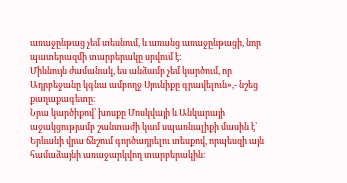առաջընթաց չեմ տեսնում, և առանց առաջընթացի, նոր պատերազմի տարբերակը սրվում է։
Միևնույն ժամանակ, ես անձամբ չեմ կարծում, որ Ադրբեջանը կգնա ամբողջ Սյունիքը գրավելուն»,- նշեց քաղաքագետը։
Նրա կարծիքով՝ խոսքը Մոսկվայի և Անկարայի աջակցությամբ շանտաժի կամ սպառնալիքի մասին է՝ Երևանի վրա ճնշում գործադրելու տեսքով, որպեսզի այն համաձայնի առաջարկվող տարբերակին։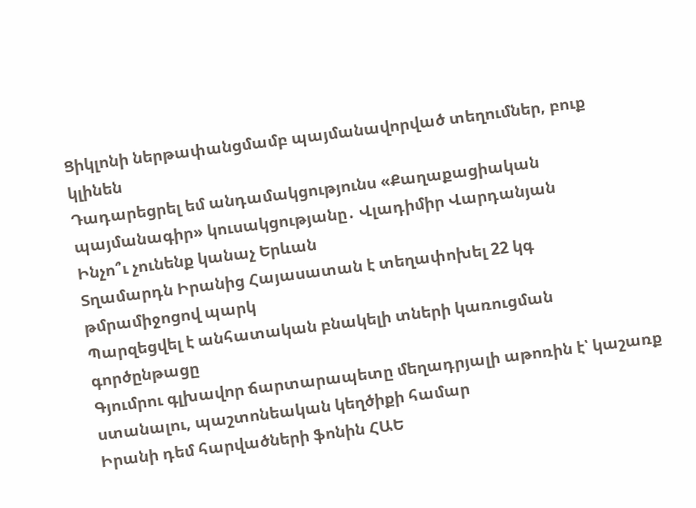Ցիկլոնի ներթափանցմամբ պայմանավորված տեղումներ, բուք կլինեն
Դադարեցրել եմ անդամակցությունս «Քաղաքացիական պայմանագիր» կուսակցությանը․ Վլադիմիր Վարդանյան
Ինչո՞ւ չունենք կանաչ Երևան
Տղամարդն Իրանից Հայասատան է տեղափոխել 22 կգ թմրամիջոցով պարկ
Պարզեցվել է անհատական բնակելի տների կառուցման գործընթացը
Գյումրու գլխավոր ճարտարապետը մեղադրյալի աթոռին է՝ կաշառք ստանալու, պաշտոնեական կեղծիքի համար
Իրանի դեմ հարվածների ֆոնին ՀԱԵ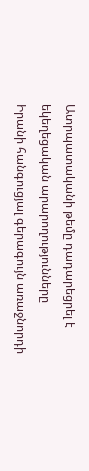Ատրպատականի թեմը դադարեցրել է եկեղեցական արարողությունները
Իրանի հանգուցյալ գերագույն առաջնորդի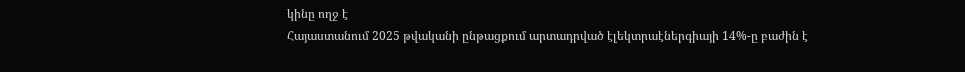կինը ողջ է
Հայաստանում 2025 թվականի ընթացքում արտադրված էլեկտրաէներգիայի 14%-ը բաժին է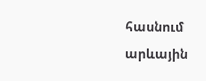հասնում արևային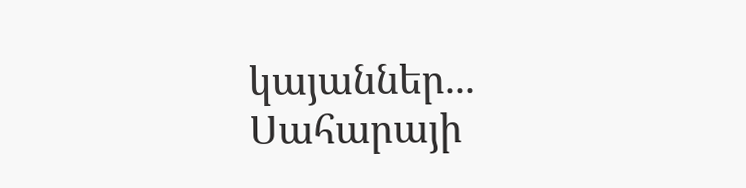կայաններ...
Սահարայի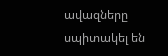ավազները սպիտակել են